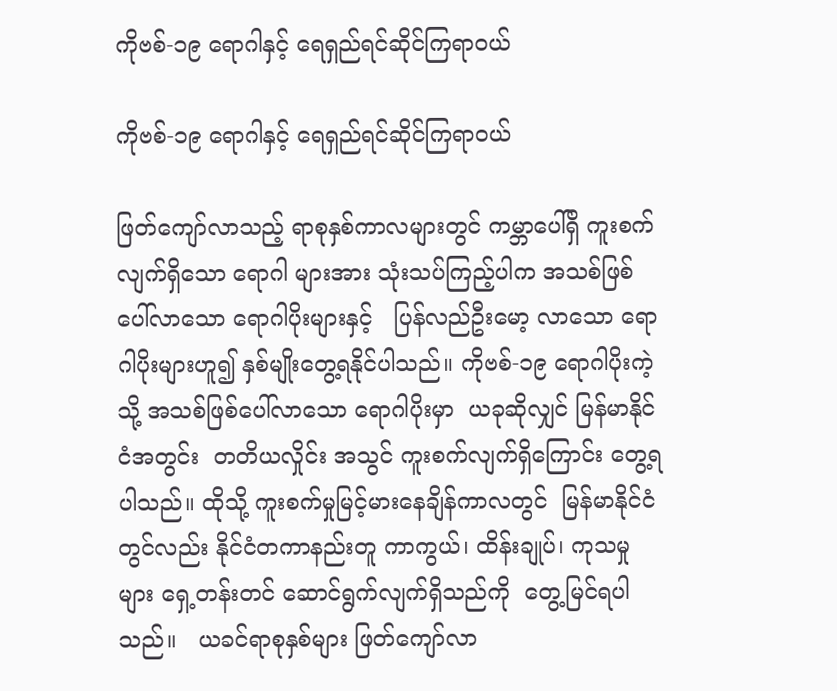ကိုဗစ်-၁၉ ရောဂါနှင့် ရေရှည်ရင်ဆိုင်ကြရာဝယ်

ကိုဗစ်-၁၉ ရောဂါနှင့် ရေရှည်ရင်ဆိုင်ကြရာဝယ်

ဖြတ်ကျော်လာသည့် ရာစုနှစ်ကာလများတွင် ကမ္ဘာပေါ်ရှိ ကူးစက်လျက်ရှိသော ရောဂါ များအား သုံးသပ်ကြည့်ပါက အသစ်ဖြစ်ပေါ်လာသော ရောဂါပိုးများနှင့်   ပြန်လည်ဦးမော့ လာသော ရောဂါပိုးများဟူ၍ နှစ်မျိုးတွေ့ရနိုင်ပါသည်။ ကိုဗစ်-၁၉ ရောဂါပိုးကဲ့သို့ အသစ်ဖြစ်ပေါ်လာသော ရောဂါပိုးမှာ  ယခုဆိုလျှင် မြန်မာနိုင်ငံအတွင်း  တတိယလှိုင်း အသွင် ကူးစက်လျက်ရှိကြောင်း တွေ့ရပါသည်။ ထိုသို့ ကူးစက်မှုမြင့်မားနေချိန်ကာလတွင်  မြန်မာနိုင်ငံတွင်လည်း နိုင်ငံတကာနည်းတူ ကာကွယ်၊ ထိန်းချုပ်၊ ကုသမှုများ ရှေ့တန်းတင် ဆောင်ရွက်လျက်ရှိသည်ကို  တွေ့မြင်ရပါသည်။   ယခင်ရာစုနှစ်များ ဖြတ်ကျော်လာ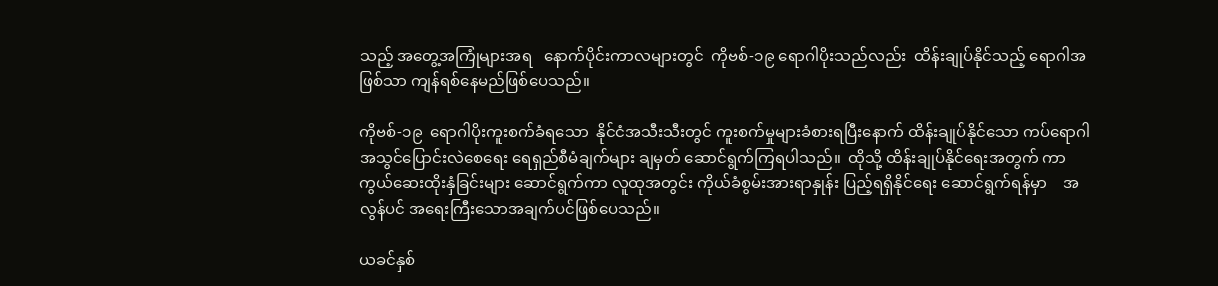သည့် အတွေ့အကြုံများအရ   နောက်ပိုင်းကာလများတွင်  ကိုဗစ်-၁၉ ရောဂါပိုးသည်လည်း  ထိန်းချုပ်နိုင်သည့် ရောဂါအဖြစ်သာ ကျန်ရစ်နေမည်ဖြစ်ပေသည်။

ကိုဗစ်-၁၉  ရောဂါပိုးကူးစက်ခံရသော  နိုင်ငံအသီးသီးတွင် ကူးစက်မှုများခံစားရပြီးနောက် ထိန်းချုပ်နိုင်သော ကပ်ရောဂါအသွင်ပြောင်းလဲစေရေး ရေရှည်စီမံချက်များ ချမှတ် ဆောင်ရွက်ကြရပါသည်။  ထိုသို့ ထိန်းချုပ်နိုင်ရေးအတွက် ကာကွယ်ဆေးထိုးနှံခြင်းများ ဆောင်ရွက်ကာ လူထုအတွင်း ကိုယ်ခံစွမ်းအားရာနှုန်း ပြည့်ရရှိနိုင်ရေး ဆောင်ရွက်ရန်မှာ    အလွန်ပင် အရေးကြီးသောအချက်ပင်ဖြစ်ပေသည်။

ယခင်နှစ်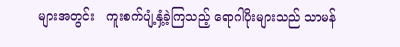များအတွင်း   ကူးစက်ပျံ့နှံ့ခဲ့ကြသည့် ရောဂါပိုးများသည် သာမန်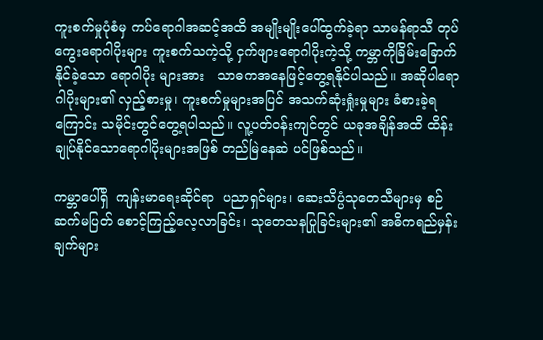ကူးစက်မှုပုံစံမှ ကပ်ရောဂါအဆင့်အထိ အမျိုးမျိုးပေါ်ထွက်ခဲ့ရာ သာမန်ရာသီ တုပ်ကွေးရောဂါပိုးများ ကူးစက်သကဲ့သို့ ငှက်ဖျားရောဂါပိုးကဲ့သို့ ကမ္ဘာကိုခြိမ်းခြောက်နိုင်ခဲ့သော ရောဂါပိုး များအား   သာဓကအနေဖြင့်တွေ့ရနိုင်ပါသည်။ အဆိုပါရောဂါပိုးများ၏ လှည့်စားမှု၊ ကူးစက်မှုများအပြင် အသက်ဆုံးရှုံးမှုများ ခံစားခဲ့ရကြောင်း သမိုင်းတွင်တွေ့ရပါသည်။ လူ့ပတ်ဝန်းကျင်တွင် ယခုအချိန်အထိ ထိန်းချုပ်နိုင်သောရောဂါပိုးများအဖြစ် တည်မြဲနေဆဲ ပင်ဖြစ်သည်။

ကမ္ဘာပေါ်ရှိ  ကျန်းမာရေးဆိုင်ရာ  ပညာရှင်များ၊ ဆေးသိပ္ပံသုတေသီများမှ စဉ်ဆက်မပြတ် စောင့်ကြည့်လေ့လာခြင်း၊ သုတေသနပြုခြင်းများ၏ အဓိကရည်မှန်းချက်များ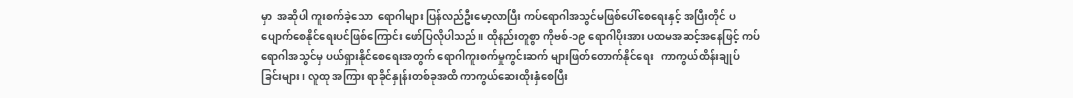မှာ  အဆိုပါ ကူးစက်ခဲ့သော  ရောဂါများ ပြန်လည်ဦးမော့လာပြီး ကပ်ရောဂါအသွင်မဖြစ်ပေါ်စေရေးနှင့် အပြီးတိုင် ပပျောက်စေနိုင်ရေးပင်ဖြစ်ကြောင်း ဖော်ပြလိုပါသည်။ ထိုနည်းတူစွာ ကိုဗစ်-၁၉ ရောဂါပိုးအား ပထမအဆင့်အနေဖြင့် ကပ်ရောဂါအသွင်မှ ပယ်ရှားနိုင်စေရေးအတွက် ရောဂါကူးစက်မှုကွင်းဆက် များဖြတ်တောက်နိုင်ရေး   ကာကွယ်ထိန်းချုပ်ခြင်းများ၊ လူထု အကြား ရာခိုင်နှုန်းတစ်ခုအထိ ကာကွယ်ဆေးထိုးနှံစေပြီး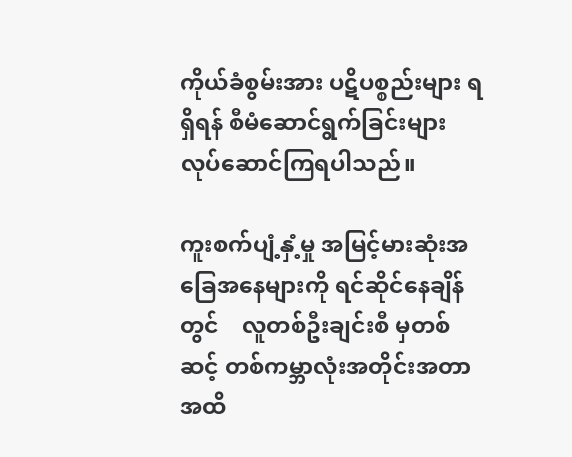ကိုယ်ခံစွမ်းအား ပဋိပစ္စည်းများ ရရှိရန် စီမံဆောင်ရွက်ခြင်းများ လုပ်ဆောင်ကြရပါသည်။

ကူးစက်ပျံ့နှံ့မှု အမြင့်မားဆုံးအခြေအနေများကို ရင်ဆိုင်နေချိန်တွင်    လူတစ်ဦးချင်းစီ မှတစ်ဆင့် တစ်ကမ္ဘာလုံးအတိုင်းအတာအထိ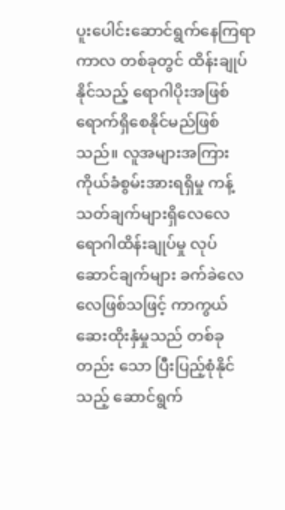ပူးပေါင်းဆောင်ရွက်နေကြရာ ကာလ တစ်ခုတွင် ထိန်းချုပ်နိုင်သည့် ရောဂါပိုးအဖြစ် ရောက်ရှိစေနိုင်မည်ဖြစ်သည်။ လူအများအကြား  ကိုယ်ခံစွမ်းအားရရှိမှု ကန့်သတ်ချက်များရှိလေလေ  ရောဂါထိန်းချုပ်မှု လုပ်ဆောင်ချက်များ ခက်ခဲလေလေဖြစ်သဖြင့် ကာကွယ်ဆေးထိုးနှံမှုသည် တစ်ခုတည်း သော ပြီးပြည့်စုံနိုင်သည့် ဆောင်ရွက်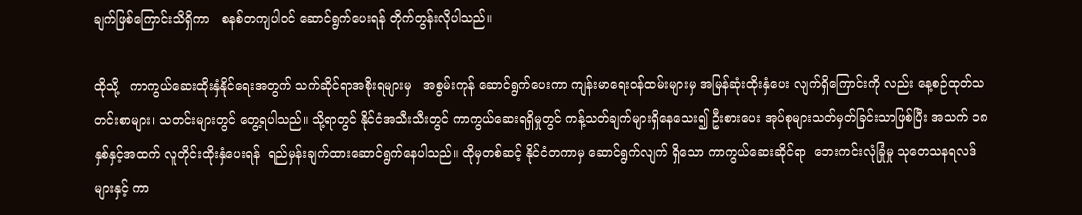ချက်ဖြစ်ကြောင်းသိရှိကာ   စနစ်တကျပါဝင် ဆောင်ရွက်ပေးရန် တိုက်တွန်းလိုပါသည်။

ထိုသို့   ကာကွယ်ဆေးထိုးနှံနိုင်ရေးအတွက် သက်ဆိုင်ရာအစိုးရများမှ   အစွမ်းကုန် ဆောင်ရွက်ပေးကာ ကျန်းမာရေးဝန်ထမ်းများမှ အမြန်ဆုံးထိုးနှံပေး လျက်ရှိကြောင်းကို လည်း နေ့စဉ်ထုတ်သတင်းစာများ၊ သတင်းများတွင် တွေ့ရပါသည်။ သို့ရာတွင် နိုင်ငံအသီးသီးတွင် ကာကွယ်ဆေးရရှိမှုတွင် ကန့်သတ်ချက်များရှိနေသေး၍ ဦးစားပေး အုပ်စုများသတ်မှတ်ခြင်းသာဖြစ်ပြီး အသက် ၁၈ နှစ်နှင့်အထက် လူတိုင်းထိုးနှံပေးရန်  ရည်မှန်းချက်ထားဆောင်ရွက်နေပါသည်။ ထိုမှတစ်ဆင့် နိုင်ငံတကာမှ ဆောင်ရွက်လျက် ရှိသော ကာကွယ်ဆေးဆိုင်ရာ  ဘေးကင်းလုံခြုံမှု သုတေသနရလဒ်များနှင့် ကာ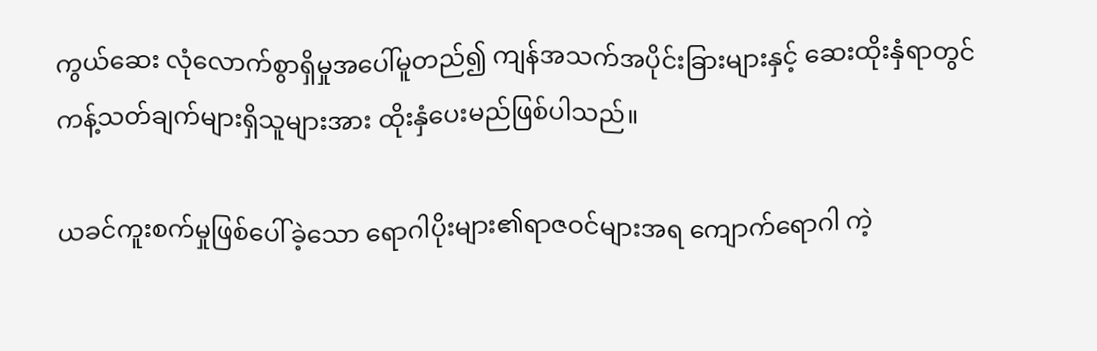ကွယ်ဆေး လုံလောက်စွာရှိမှုအပေါ်မူတည်၍ ကျန်အသက်အပိုင်းခြားများနှင့် ဆေးထိုးနှံရာတွင် ကန့်သတ်ချက်များရှိသူများအား ထိုးနှံပေးမည်ဖြစ်ပါသည်။

ယခင်ကူးစက်မှုဖြစ်ပေါ်ခဲ့သော ရောဂါပိုးများ၏ရာဇဝင်များအရ ကျောက်ရောဂါ ကဲ့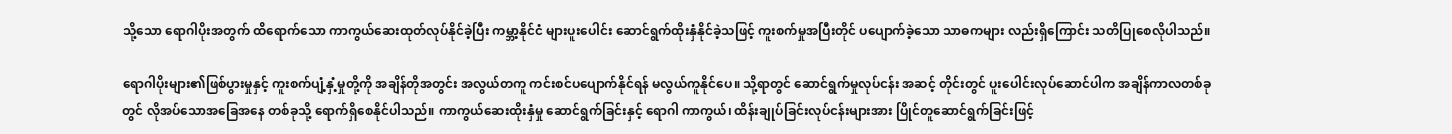သို့သော ရောဂါပိုးအတွက် ထိရောက်သော ကာကွယ်ဆေးထုတ်လုပ်နိုင်ခဲ့ပြီး ကမ္ဘာ့နိုင်ငံ များပူးပေါင်း ဆောင်ရွက်ထိုးနှံနိုင်ခဲ့သဖြင့် ကူးစက်မှုအပြီးတိုင် ပပျောက်ခဲ့သော သာဓကများ လည်းရှိကြောင်း သတိပြုစေလိုပါသည်။

ရောဂါပိုးများ၏ဖြစ်ပွားမှုနှင့် ကူးစက်ပျံ့နှံ့မှုတို့ကို အချိန်တိုအတွင်း အလွယ်တကူ ကင်းစင်ပပျောက်နိုင်ရန် မလွယ်ကူနိုင်ပေ။ သို့ရာတွင် ဆောင်ရွက်မှုလုပ်ငန်း အဆင့် တိုင်းတွင် ပူးပေါင်းလုပ်ဆောင်ပါက အချိန်ကာလတစ်ခုတွင် လိုအပ်သောအခြေအနေ တစ်ခုသို့ ရောက်ရှိစေနိုင်ပါသည်။ ကာကွယ်ဆေးထိုးနှံမှု ဆောင်ရွက်ခြင်းနှင့် ရောဂါ ကာကွယ်၊ ထိန်းချုပ်ခြင်းလုပ်ငန်းများအား ပြိုင်တူဆောင်ရွက်ခြင်းဖြင့်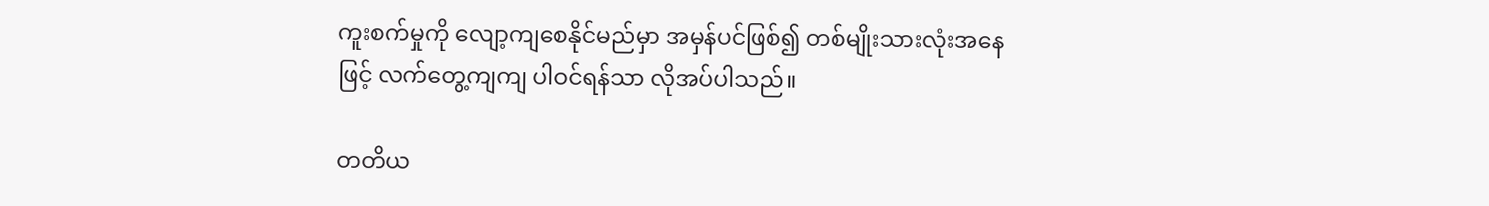ကူးစက်မှုကို လျော့ကျစေနိုင်မည်မှာ အမှန်ပင်ဖြစ်၍ တစ်မျိုးသားလုံးအနေဖြင့် လက်တွေ့ကျကျ ပါဝင်ရန်သာ လိုအပ်ပါသည်။

တတိယ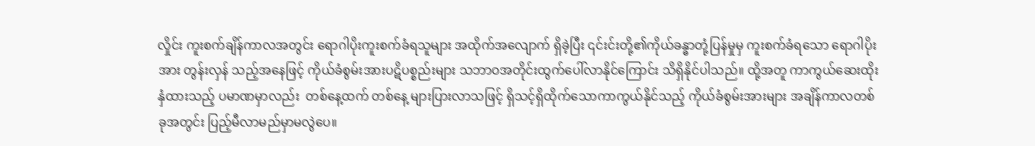လှိုင်း ကူးစက်ချိန်ကာလအတွင်း ရောဂါပိုးကူးစက်ခံရသူများ အထိုက်အလျောက် ရှိခဲ့ပြီး ၎င်းင်းတို့၏ကိုယ်ခန္ဓာတုံ့ပြန်မှုမှ ကူးစက်ခံရသော ရောဂါပိုးအား တွန်းလှန် သည့်အနေဖြင့် ကိုယ်ခံစွမ်းအားပဋိပစ္စည်းများ သဘာဝအတိုင်းထွက်ပေါ်လာနိုင်ကြောင်း သိရှိနိုင်ပါသည်။ ထို့အတူ ကာကွယ်ဆေးထိုးနှံထားသည့် ပမာဏမှာလည်း  တစ်နေ့ထက် တစ်နေ့ များပြားလာသဖြင့် ရှိသင့်ရှိထိုက်သောကာကွယ်နိုင်သည့် ကိုယ်ခံစွမ်းအားများ အချိန်ကာလတစ်ခုအတွင်း ပြည့်မီလာမည်မှာမလွဲပေ။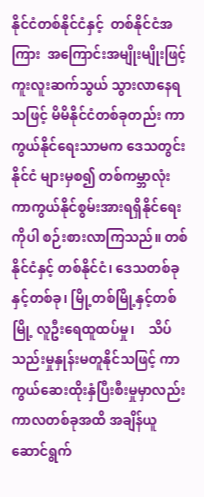နိုင်ငံတစ်နိုင်ငံနှင့်  တစ်နိုင်ငံအကြား  အကြောင်းအမျိုးမျိုးဖြင့်  ကူးလူးဆက်သွယ် သွားလာနေရသဖြင့် မိမိနိုင်ငံတစ်ခုတည်း ကာကွယ်နိုင်ရေးသာမက ဒေသတွင်းနိုင်ငံ များမှစ၍ တစ်ကမ္ဘာလုံး ကာကွယ်နိုင်စွမ်းအားရရှိနိုင်ရေးကိုပါ စဉ်းစားလာကြသည်။ တစ်နိုင်ငံနှင့် တစ်နိုင်ငံ၊ ဒေသတစ်ခုနှင့်တစ်ခု၊ မြို့တစ်မြို့နှင့်တစ်မြို့ လူဦးရေထူထပ်မှု၊    သိပ်သည်းမှုနှုန်းမတူနိုင်သဖြင့် ကာကွယ်ဆေးထိုးနှံပြီးစီးမှုမှာလည်း ကာလတစ်ခုအထိ အချိန်ယူဆောင်ရွက်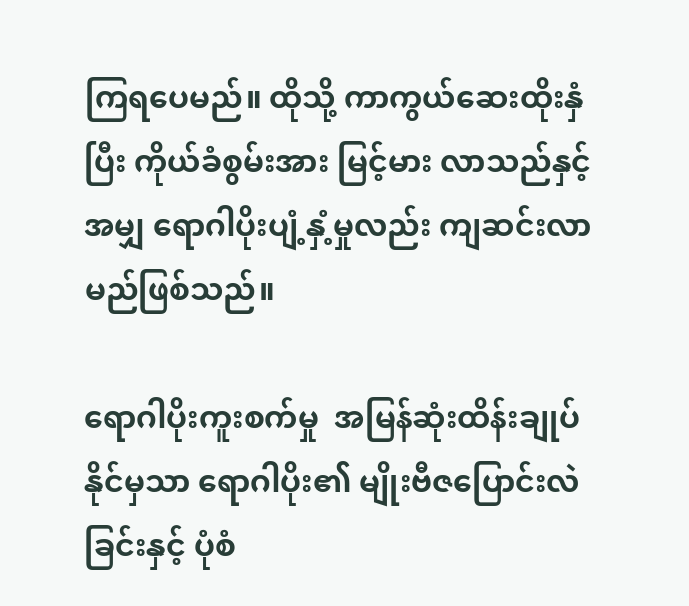ကြရပေမည်။ ထိုသို့ ကာကွယ်ဆေးထိုးနှံပြီး ကိုယ်ခံစွမ်းအား မြင့်မား လာသည်နှင့်အမျှ ရောဂါပိုးပျံ့နှံ့မှုလည်း ကျဆင်းလာမည်ဖြစ်သည်။

ရောဂါပိုးကူးစက်မှု  အမြန်ဆုံးထိန်းချုပ်နိုင်မှသာ ရောဂါပိုး၏ မျိုးဗီဇပြောင်းလဲခြင်းနှင့် ပုံစံ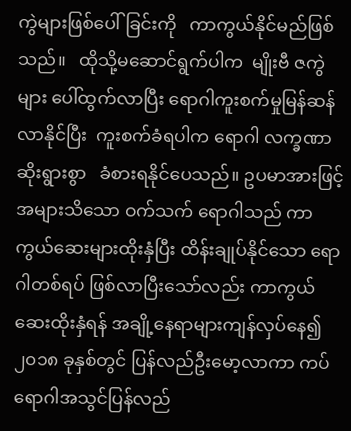ကွဲများဖြစ်ပေါ်ခြင်းကို   ကာကွယ်နိုင်မည်ဖြစ်သည်။   ထိုသို့မဆောင်ရွက်ပါက  မျိုးဗီ ဇကွဲများ ပေါ်ထွက်လာပြီး ရောဂါကူးစက်မှုမြန်ဆန်လာနိုင်ပြီး  ကူးစက်ခံရပါက ရောဂါ လက္ခဏာဆိုးရွားစွာ   ခံစားရနိုင်ပေသည်။ ဥပမာအားဖြင့် အများသိသော ဝက်သက် ရောဂါသည် ကာကွယ်ဆေးများထိုးနှံပြီး ထိန်းချုပ်နိုင်သော ရောဂါတစ်ရပ် ဖြစ်လာပြီးသော်လည်း ကာကွယ်ဆေးထိုးနှံရန် အချို့နေရာများကျန်လှပ်နေ၍    ၂၀၁၈ ခုနှစ်တွင် ပြန်လည်ဦးမော့လာကာ ကပ်ရောဂါအသွင်ပြန်လည်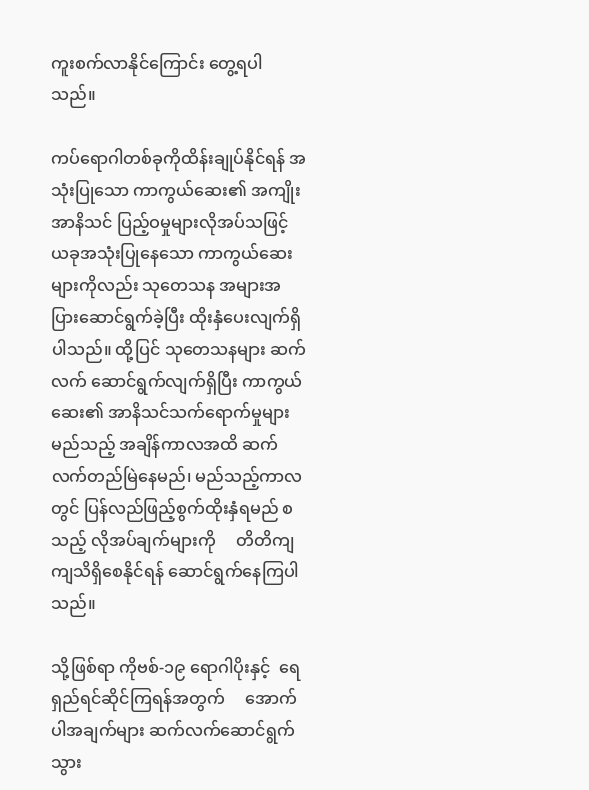ကူးစက်လာနိုင်ကြောင်း တွေ့ရပါသည်။

ကပ်ရောဂါတစ်ခုကိုထိန်းချုပ်နိုင်ရန် အသုံးပြုသော ကာကွယ်ဆေး၏ အကျိုးအာနိသင် ပြည့်ဝမှုများလိုအပ်သဖြင့် ယခုအသုံးပြုနေသော ကာကွယ်ဆေးများကိုလည်း သုတေသန အများအပြားဆောင်ရွက်ခဲ့ပြီး ထိုးနှံပေးလျက်ရှိပါသည်။ ထို့ပြင် သုတေသနများ ဆက်လက် ဆောင်ရွက်လျက်ရှိပြီး ကာကွယ်ဆေး၏ အာနိသင်သက်ရောက်မှုများ   မည်သည့် အချိန်ကာလအထိ ဆက်လက်တည်မြဲနေမည်၊ မည်သည့်ကာလတွင် ပြန်လည်ဖြည့်စွက်ထိုးနှံရမည် စသည့် လိုအပ်ချက်များကို     တိတိကျကျသိရှိစေနိုင်ရန် ဆောင်ရွက်နေကြပါသည်။

သို့ဖြစ်ရာ ကိုဗစ်-၁၉ ရောဂါပိုးနှင့်  ရေရှည်ရင်ဆိုင်ကြရန်အတွက်     အောက်ပါအချက်များ ဆက်လက်ဆောင်ရွက်သွား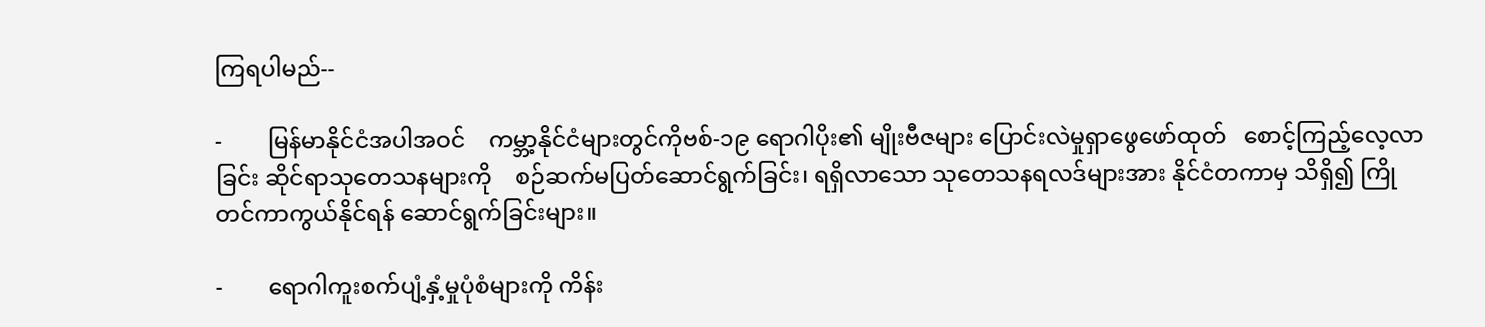ကြရပါမည်--

-        မြန်မာနိုင်ငံအပါအဝင်    ကမ္ဘာ့နိုင်ငံများတွင်ကိုဗစ်-၁၉ ရောဂါပိုး၏ မျိုးဗီဇများ ပြောင်းလဲမှုရှာဖွေဖော်ထုတ်   စောင့်ကြည့်လေ့လာခြင်း ဆိုင်ရာသုတေသနများကို    စဉ်ဆက်မပြတ်ဆောင်ရွက်ခြင်း၊ ရရှိလာသော သုတေသနရလဒ်များအား နိုင်ငံတကာမှ သိရှိ၍ ကြိုတင်ကာကွယ်နိုင်ရန် ဆောင်ရွက်ခြင်းများ။

-        ရောဂါကူးစက်ပျံ့နှံ့မှုပုံစံများကို ကိန်း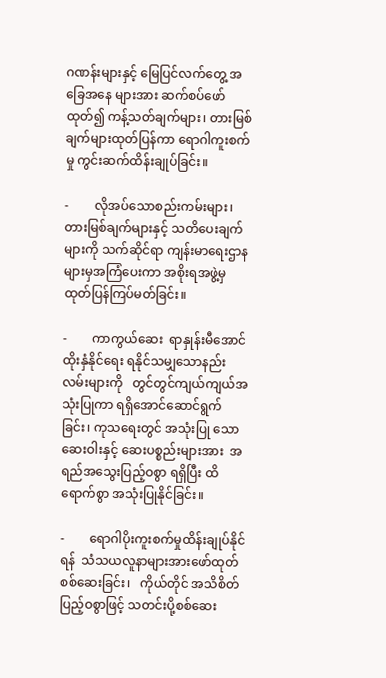ဂဏန်းများနှင့် မြေပြင်လက်တွေ့ အခြေအနေ များအား ဆက်စပ်ဖော်ထုတ်၍ ကန့်သတ်ချက်များ၊ တားမြစ်ချက်များထုတ်ပြန်ကာ ရောဂါကူးစက်မှု ကွင်းဆက်ထိန်းချုပ်ခြင်း။

-        လိုအပ်သောစည်းကမ်းများ၊ တားမြစ်ချက်များနှင့် သတိပေးချက်များကို သက်ဆိုင်ရာ ကျန်းမာရေးဌာနများမှအကြံပေးကာ အစိုးရအဖွဲ့မှထုတ်ပြန်ကြပ်မတ်ခြင်း။

-        ကာကွယ်ဆေး  ရာနှုန်းမီအောင်ထိုးနှံနိုင်ရေး ရနိုင်သမျှသောနည်းလမ်းများကို   တွင်တွင်ကျယ်ကျယ်အသုံးပြုကာ ရရှိအောင်ဆောင်ရွက်ခြင်း၊ ကုသရေးတွင် အသုံးပြု သော ဆေးဝါးနှင့် ဆေးပစ္စည်းများအား  အရည်အသွေးပြည့်ဝစွာ ရရှိပြီး ထိရောက်စွာ အသုံးပြုနိုင်ခြင်း။

-        ရောဂါပိုးကူးစက်မှုထိန်းချုပ်နိုင်ရန်  သံသယလူနာများအားဖော်ထုတ်စစ်ဆေးခြင်း၊   ကိုယ်တိုင် အသိစိတ်ပြည့်ဝစွာဖြင့် သတင်းပို့စစ်ဆေး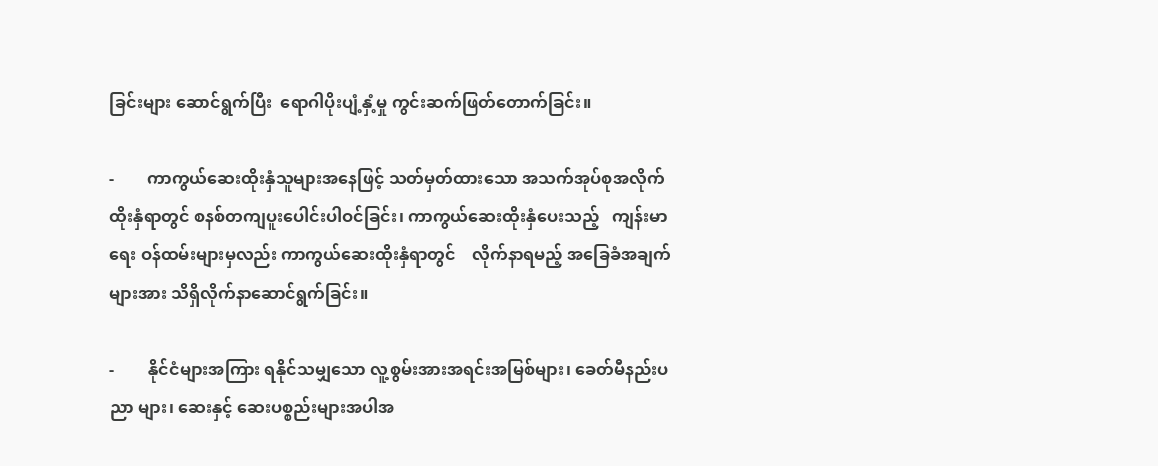ခြင်းများ ဆောင်ရွက်ပြီး  ရောဂါပိုးပျံ့နှံ့မှု ကွင်းဆက်ဖြတ်တောက်ခြင်း။

-        ကာကွယ်ဆေးထိုးနှံသူများအနေဖြင့် သတ်မှတ်ထားသော အသက်အုပ်စုအလိုက် ထိုးနှံရာတွင် စနစ်တကျပူးပေါင်းပါဝင်ခြင်း၊ ကာကွယ်ဆေးထိုးနှံပေးသည့်   ကျန်းမာရေး ဝန်ထမ်းများမှလည်း ကာကွယ်ဆေးထိုးနှံရာတွင်    လိုက်နာရမည့် အခြေခံအချက်များအား သိရှိလိုက်နာဆောင်ရွက်ခြင်း။

-        နိုင်ငံများအကြား ရနိုင်သမျှသော လူ့စွမ်းအားအရင်းအမြစ်များ၊ ခေတ်မီနည်းပညာ များ၊ ဆေးနှင့် ဆေးပစ္စည်းများအပါအ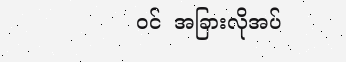ဝင်  အခြားလိုအပ်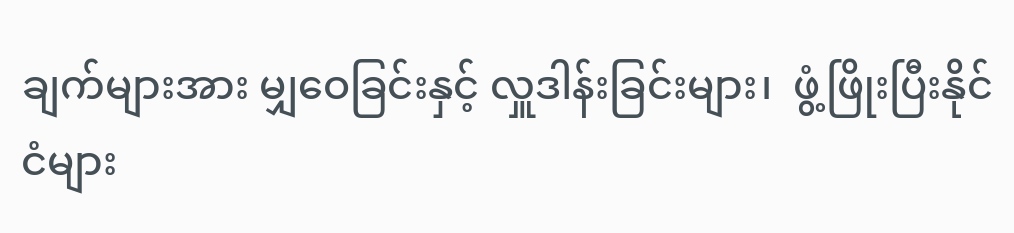ချက်များအား မျှဝေခြင်းနှင့် လှူဒါန်းခြင်းများ၊  ဖွံ့ဖြိုးပြီးနိုင်ငံများ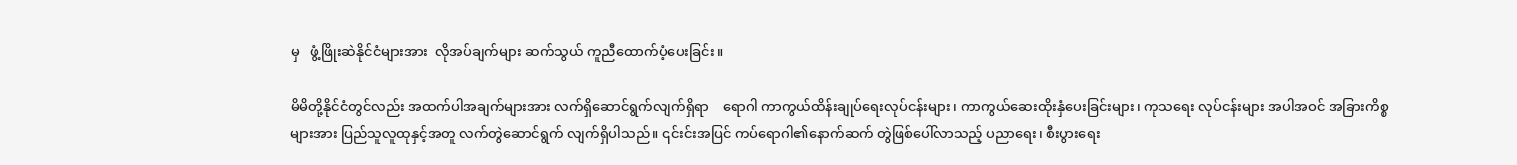မှ   ဖွံ့ဖြိုးဆဲနိုင်ငံများအား  လိုအပ်ချက်များ ဆက်သွယ် ကူညီထောက်ပံ့ပေးခြင်း။

မိမိတို့နိုင်ငံတွင်လည်း အထက်ပါအချက်များအား လက်ရှိဆောင်ရွက်လျက်ရှိရာ    ရောဂါ ကာကွယ်ထိန်းချုပ်ရေးလုပ်ငန်းများ၊ ကာကွယ်ဆေးထိုးနှံပေးခြင်းများ၊ ကုသရေး လုပ်ငန်းများ အပါအဝင် အခြားကိစ္စများအား ပြည်သူလူထုနှင့်အတူ လက်တွဲဆောင်ရွက် လျက်ရှိပါသည်။ ၎င်းင်းအပြင် ကပ်ရောဂါ၏နောက်ဆက် တွဲဖြစ်ပေါ်လာသည့် ပညာရေး၊ စီးပွားရေး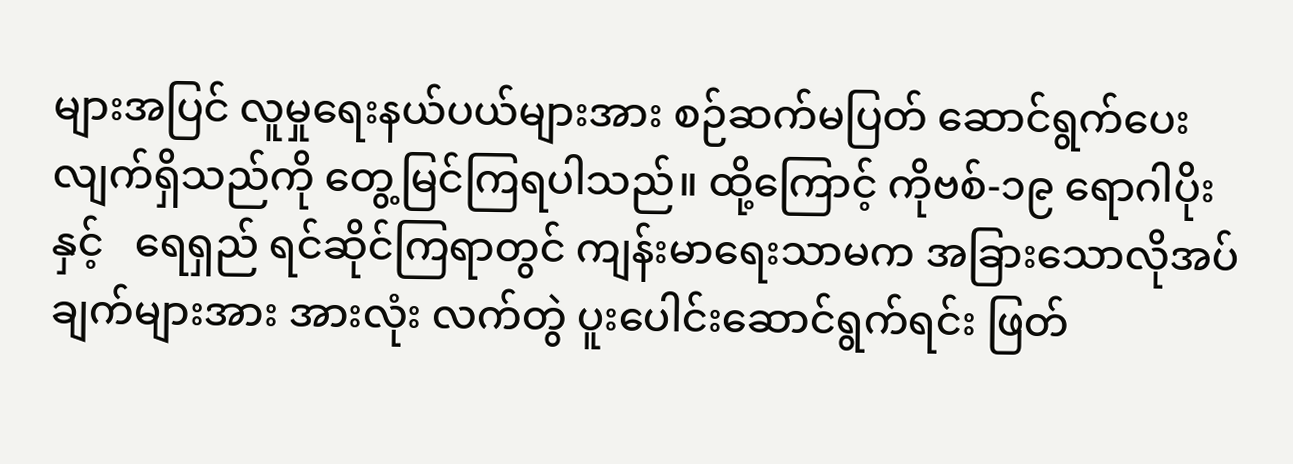များအပြင် လူမှုရေးနယ်ပယ်များအား စဉ်ဆက်မပြတ် ဆောင်ရွက်ပေး လျက်ရှိသည်ကို တွေ့မြင်ကြရပါသည်။ ထို့ကြောင့် ကိုဗစ်-၁၉ ရောဂါပိုးနှင့်   ရေရှည် ရင်ဆိုင်ကြရာတွင် ကျန်းမာရေးသာမက အခြားသောလိုအပ်ချက်များအား အားလုံး လက်တွဲ ပူးပေါင်းဆောင်ရွက်ရင်း ဖြတ်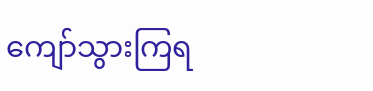ကျော်သွားကြရ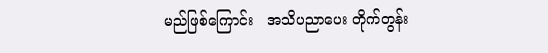မည်ဖြစ်ကြောင်း   အသိပညာပေး တိုက်တွန်း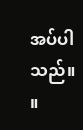အပ်ပါသည်။     ။